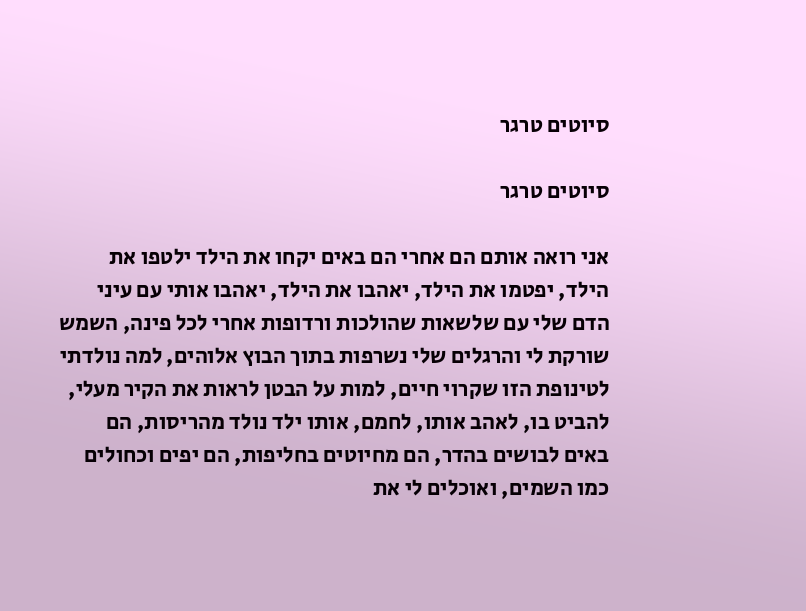סיוטים טרגר

סיוטים טרגר

אני רואה אותם הם אחרי הם באים יקחו את הילד ילטפו את הילד, יפטמו את הילד, יאהבו את הילד, יאהבו אותי עם עיני הדם שלי עם שלשאות שהולכות ורדופות אחרי לכל פינה, השמש שורקת לי והרגלים שלי נשרפות בתוך הבוץ אלוהים, למה נולדתי לטינופת הזו שקרוי חיים, למות על הבטן לראות את הקיר מעלי, להביט בו, לאהב אותו, לחמם, אותו ילד נולד מהריסות, הם באים לבושים בהדר, הם מחיוטים בחליפות, הם יפים וכחולים כמו השמים, ואוכלים לי את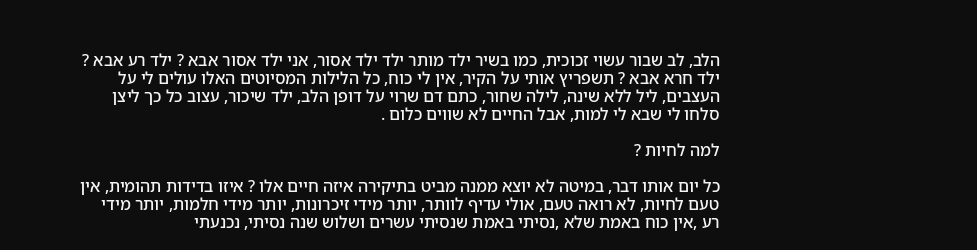הלב, לב שבור עשוי זכוכית, כמו בשיר ילד מותר ילד ילד אסור, אני ילד אסור אבא ? ילד רע אבא ? ילד חרא אבא ? תשפריץ אותי על הקיר, אין לי כוח, כל הלילות המסיוטים האלו עולים לי על העצבים, ליל ללא שינה, לילה שחור, כתם דם שרוי על דופן הלב, ילד שיכור, עצוב כל כך ליצן סלחו לי שבא לי למות, אבל החיים לא שווים כלום .

למה לחיות ?

כל יום אותו דבר, במיטה לא יוצא ממנה מביט בתיקירה איזה חיים אלו ? איזו בדידות תהומית, אין טעם לחיות, לא רואה טעם, אולי עדיף לוותר, יותר מידי זיכרונות, יותר מידי חלמות, יותר מידי רע ,אין כוח באמת שלא ,נסיתי באמת שנסיתי עשרים ושלוש שנה נסיתי, נכנעתי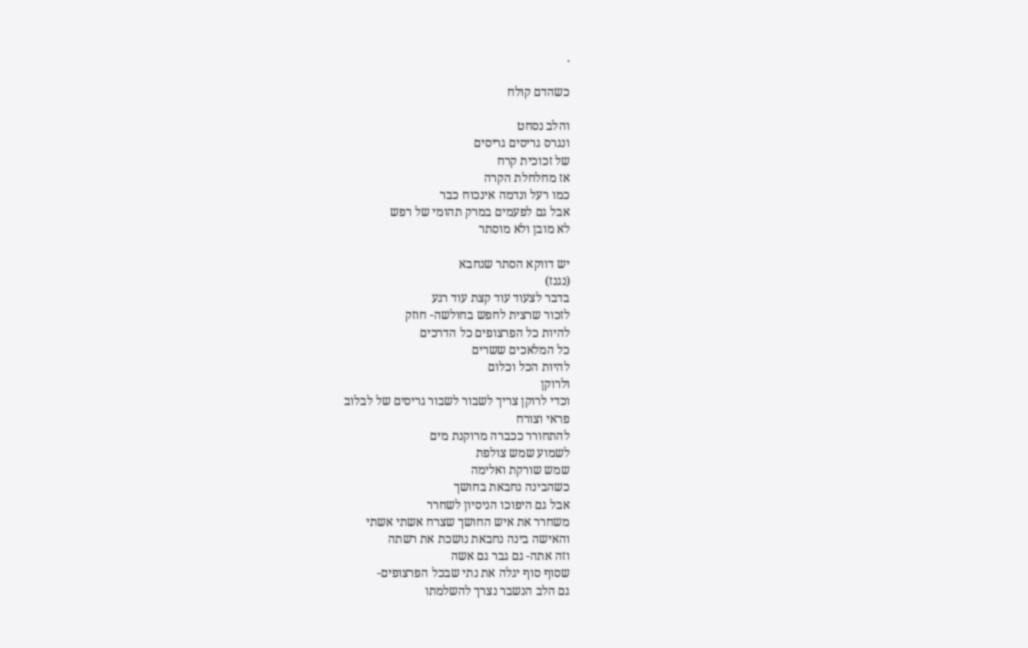.

כשהדם קולח

והלב נסחט
ונגרס גריסים גריסים
של זכוכית קרח
אז מחלחלת הקרה
כמו רעל ונדמה אינכוח כבר
אבל גם לפעמים במרק תהומי של רפש
לא מובן ולא מוסתר

יש דווקא הסתר שנחבא
(נגנז)
בדבר לצעוד עוד קצת עוד רגע
לזכור שרצית לחפש בחולשה- חוזק
להיות כל הפרצופים כל הדרכים
כל המלאכים ששרים
להיות הכל וכלום
ולרוקן
וכדי לרוקן צריך לשבור לשבור גריסים של לבלוב
פראי וצורח
להתחורר ככברה מרוקנת מים
לשמוע שמש צולפת
שמש שורקת ואלימה
כשהבינה נחבאת בחושך
אבל גם היפוכו הניסיון לשחרר
משחרר את איש החושך שצרח אשתי אשתי
והאישה בינה נחבאת נושכת את רשתה
וזה אתה- גם גבר גם אשה
שסוף סוף יגלה את נתי שבכל הפרצופים-
גם הלב הנשבר נצרך להשלמתו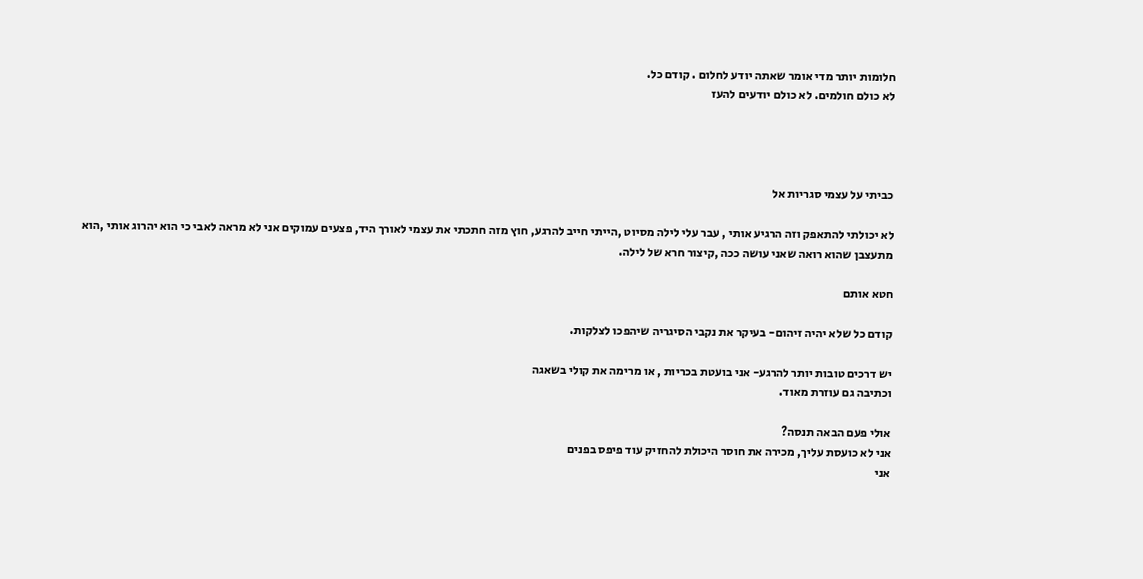חלומות יותר מדי אומר שאתה יודע לחלום . קודם כל.
לא כולם חולמים. לא כולם יודעים להעז




כביתי על עצמי סגריות אל

לא יכולתי להתאפק וזה הרגיע אותי , עבר עלי לילה מסיוט ,הייתי חייב להרגע, חוץ מזה חתכתי את עצמי לאורך היד, פצעים עמוקים אני לא מראה לאבי כי הוא יהרוג אותי ,הוא מתעצבן שהוא רואה שאני עושה ככה ,קיצור חרא של לילה.

חטא אותם

קודם כל שלא יהיה זיהום- בעיקר את נקבי הסיגריה שיהפכו לצלקות.

יש דרכים טובות יותר להרגע- אני בועטת בכריות , או מרימה את קולי בשאגה
וכתיבה גם עוזרת מאוד.

אולי פעם הבאה תנסה?
אני לא כועסת עליך, מכירה את חוסר היכולת להחזיק עוד פיפס בפנים
אני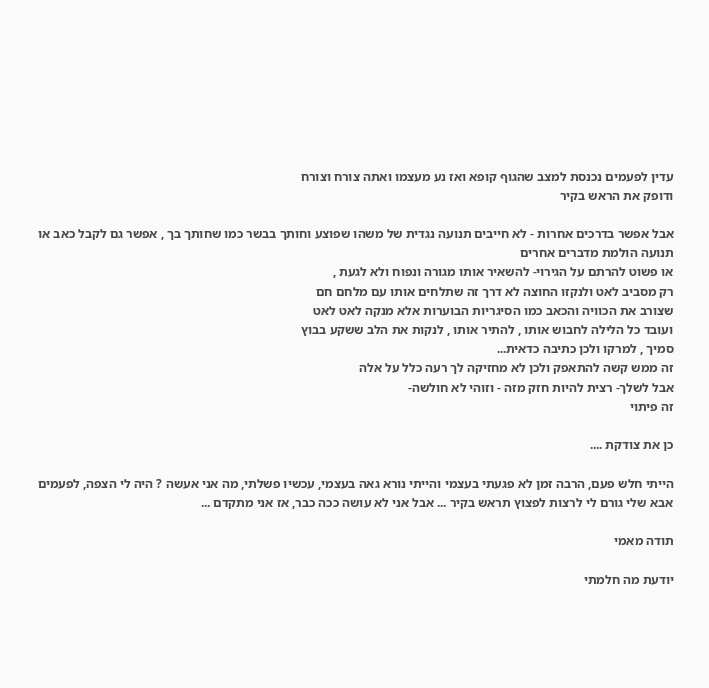עדין לפעמים נכנסת למצב שהגוף קופא ואז נע מעצמו ואתה צורח וצורח
ודופק את הראש בקיר

אבל אפשר בדרכים אחרות - לא חייבים תנועה נגדית של משהו שפוצע וחותך בבשר כמו שחותך בך , אפשר גם לקבל כאב או תנועה הולמת מדברים אחרים
או פשוט להרתם על הגירוי- להשאיר אותו מגורה ונפוח ולא לגעת ,
רק מסביב לאט ולנקזו החוצה לא דרך זה שתלחים אותו עם מלחם חם
שצורב את הכוויה והכאב כמו הסיגריות הבוערות אלא מנקה לאט לאט
ועובד כל הלילה לחבוש אותו , להתיר אותו , לנקות את הלב ששקע בבוץ
סמיך , למרקו ולכן כתיבה כדאית...
זה ממש קשה להתאפק ולכן לא מחזיקה לך רעה כלל על אלה
אבל לשלך- רצית להיות חזק מזה - וזוהי לא חולשה-
זה פיתוי

כן את צודקת ....

הייתי חלש פעם, הרבה זמן לא פגעתי בעצמי והייתי נורא גאה בעצמי, עכשיו פשלתי, מה אני אעשה ? היה לי הצפה, לפעמים אבא שלי גורם לי לרצות לפצוץ תראש בקיר ... אבל אני לא עושה ככה כבר, אז אני מתקדם ...

תודה מאמי

יודעת מה חלמתי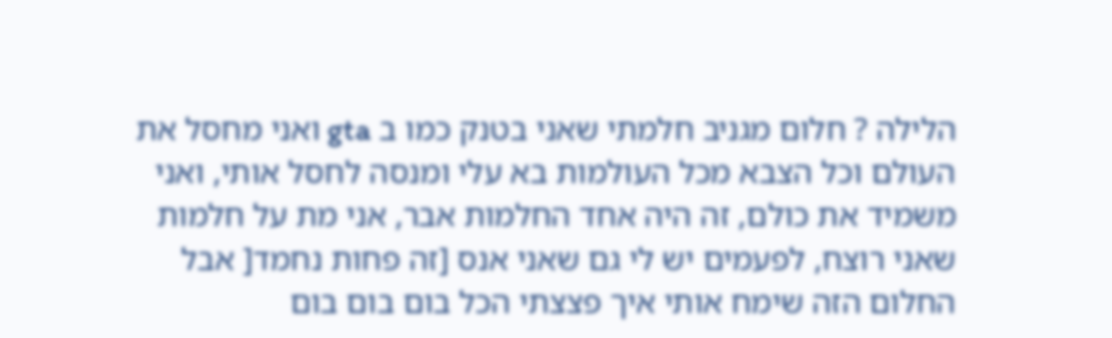הלילה ? חלום מגניב חלמתי שאני בטנק כמו ב gta ואני מחסל את העולם וכל הצבא מכל העולמות בא עלי ומנסה לחסל אותי, ואני משמיד את כולם, זה היה אחד החלמות אבר, אני מת על חלמות שאני רוצח, לפעמים יש לי גם שאני אנס [זה פחות נחמד[ אבל החלום הזה שימח אותי איך פצצתי הכל בום בום בום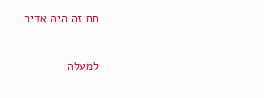חח זה היה אדיר

למעלה